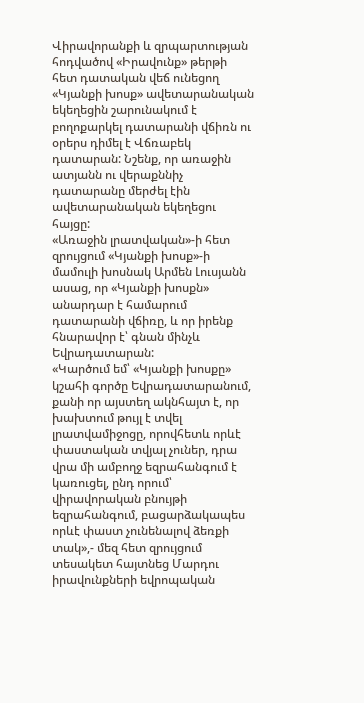Վիրավորանքի և զրպարտության հոդվածով «Իրավունք» թերթի հետ դատական վեճ ունեցող «Կյանքի խոսք» ավետարանական եկեղեցին շարունակում է բողոքարկել դատարանի վճիռն ու օրերս դիմել է Վճռաբեկ դատարան: Նշենք, որ առաջին ատյանն ու վերաքննիչ դատարանը մերժել էին ավետարանական եկեղեցու հայցը:
«Առաջին լրատվական»-ի հետ զրույցում «Կյանքի խոսք»-ի մամուլի խոսնակ Արմեն Լուսյանն ասաց, որ «Կյանքի խոսքն» անարդար է համարում դատարանի վճիռը, և որ իրենք հնարավոր է՝ գնան մինչև Եվրադատարան:
«Կարծում եմ՝ «Կյանքի խոսքը» կշահի գործը Եվրադատարանում, քանի որ այստեղ ակնհայտ է, որ խախտում թույլ է տվել լրատվամիջոցը, որովհետև որևէ փաստական տվյալ չուներ, դրա վրա մի ամբողջ եզրահանգում է կառուցել, ընդ որում՝ վիրավորական բնույթի եզրահանգում, բացարձակապես որևէ փաստ չունենալով ձեռքի տակ»,- մեզ հետ զրույցում տեսակետ հայտնեց Մարդու իրավունքների եվրոպական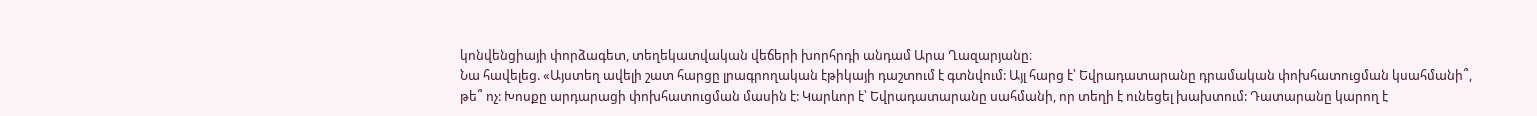կոնվենցիայի փորձագետ, տեղեկատվական վեճերի խորհրդի անդամ Արա Ղազարյանը։
Նա հավելեց. «Այստեղ ավելի շատ հարցը լրագրողական էթիկայի դաշտում է գտնվում: Այլ հարց է՝ Եվրադատարանը դրամական փոխհատուցման կսահմանի՞, թե՞ ոչ: Խոսքը արդարացի փոխհատուցման մասին է: Կարևոր է՝ Եվրադատարանը սահմանի, որ տեղի է ունեցել խախտում: Դատարանը կարող է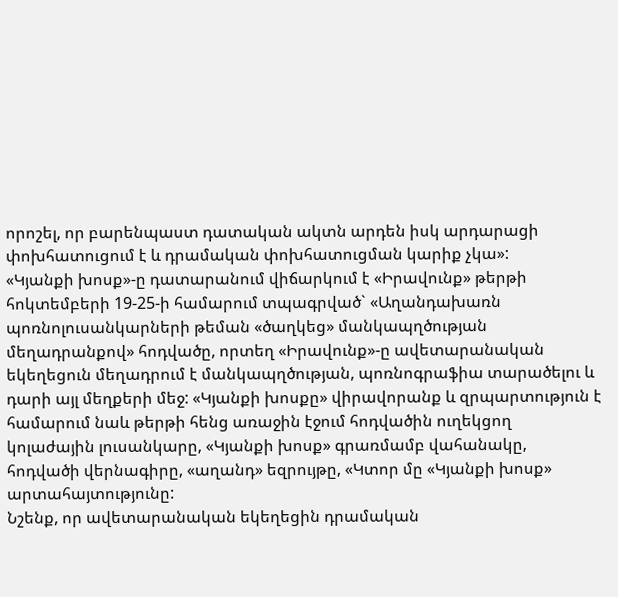որոշել, որ բարենպաստ դատական ակտն արդեն իսկ արդարացի փոխհատուցում է և դրամական փոխհատուցման կարիք չկա»:
«Կյանքի խոսք»-ը դատարանում վիճարկում է «Իրավունք» թերթի հոկտեմբերի 19-25-ի համարում տպագրված` «Աղանդախառն պոռնոլուսանկարների թեման «ծաղկեց» մանկապղծության մեղադրանքով» հոդվածը, որտեղ «Իրավունք»-ը ավետարանական եկեղեցուն մեղադրում է մանկապղծության, պոռնոգրաֆիա տարածելու և դարի այլ մեղքերի մեջ: «Կյանքի խոսքը» վիրավորանք և զրպարտություն է համարում նաև թերթի հենց առաջին էջում հոդվածին ուղեկցող կոլաժային լուսանկարը, «Կյանքի խոսք» գրառմամբ վահանակը, հոդվածի վերնագիրը, «աղանդ» եզրույթը, «Կտոր մը «Կյանքի խոսք» արտահայտությունը:
Նշենք, որ ավետարանական եկեղեցին դրամական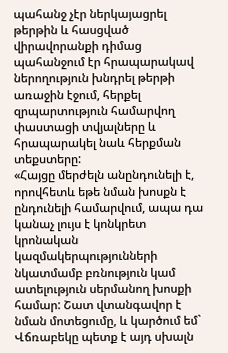պահանջ չէր ներկայացրել թերթին և հասցված վիրավորանքի դիմաց պահանջում էր հրապարակավ ներողություն խնդրել թերթի առաջին էջում, հերքել զրպարտություն համարվող փաստացի տվյալները և հրապարակել նաև հերքման տեքստերը:
«Հայցը մերժելն անընդունելի է, որովհետև եթե նման խոսքն է ընդունելի համարվում, ապա դա կանաչ լույս է կոնկրետ կրոնական կազմակերպությունների նկատմամբ բռնություն կամ ատելություն սերմանող խոսքի համար: Շատ վտանգավոր է նման մոտեցումը, և կարծում եմ` Վճռաբեկը պետք է այդ սխալն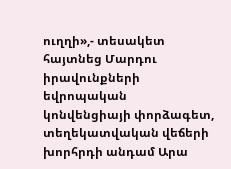ուղղի»,- տեսակետ հայտնեց Մարդու իրավունքների եվրոպական կոնվենցիայի փորձագետ, տեղեկատվական վեճերի խորհրդի անդամ Արա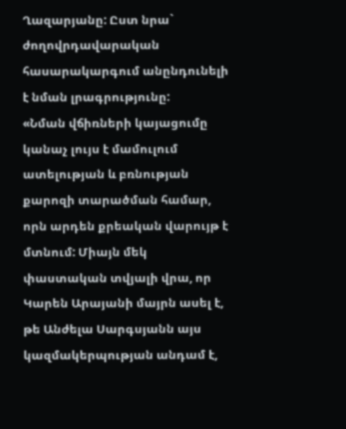Ղազարյանը: Ըստ նրա` ժողովրդավարական հասարակարգում անընդունելի է նման լրագրությունը:
«Նման վճիռների կայացումը կանաչ լույս է մամուլում ատելության և բռնության քարոզի տարածման համար, որն արդեն քրեական վարույթ է մտնում: Միայն մեկ փաստական տվյալի վրա, որ Կարեն Արայանի մայրն ասել է, թե Անժելա Սարգսյանն այս կազմակերպության անդամ է,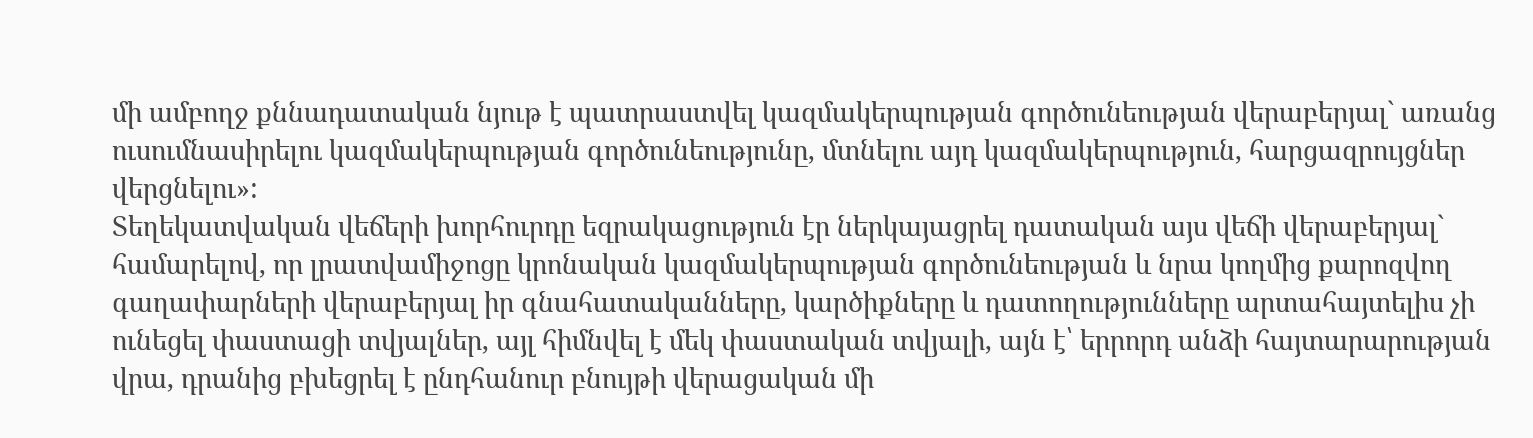մի ամբողջ քննադատական նյութ է պատրաստվել կազմակերպության գործունեության վերաբերյալ` առանց ուսումնասիրելու կազմակերպության գործունեությունը, մտնելու այդ կազմակերպություն, հարցազրույցներ վերցնելու»:
Տեղեկատվական վեճերի խորհուրդը եզրակացություն էր ներկայացրել դատական այս վեճի վերաբերյալ` համարելով, որ լրատվամիջոցը կրոնական կազմակերպության գործունեության և նրա կողմից քարոզվող գաղափարների վերաբերյալ իր գնահատականները, կարծիքները և դատողությունները արտահայտելիս չի ունեցել փաստացի տվյալներ, այլ հիմնվել է մեկ փաստական տվյալի, այն է՝ երրորդ անձի հայտարարության վրա, դրանից բխեցրել է ընդհանուր բնույթի վերացական մի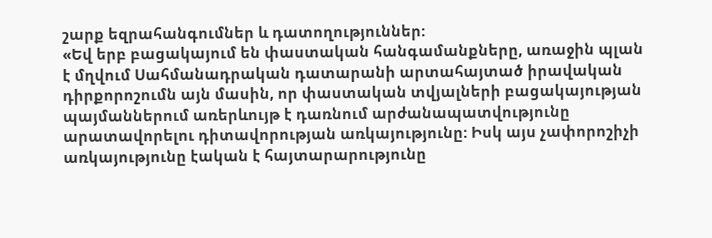շարք եզրահանգումներ և դատողություններ:
«Եվ երբ բացակայում են փաստական հանգամանքները, առաջին պլան է մղվում Սահմանադրական դատարանի արտահայտած իրավական դիրքորոշումն այն մասին, որ փաստական տվյալների բացակայության պայմաններում առերևույթ է դառնում արժանապատվությունը արատավորելու դիտավորության առկայությունը: Իսկ այս չափորոշիչի առկայությունը էական է հայտարարությունը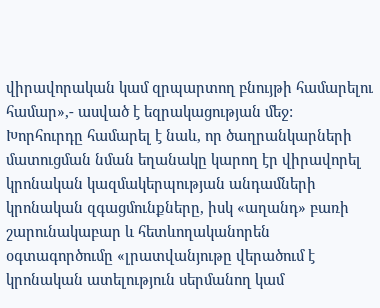վիրավորական կամ զրպարտող բնույթի համարելու համար»,- ասված է եզրակացության մեջ:
Խորհուրդը համարել է նաև, որ ծաղրանկարների մատուցման նման եղանակը կարող էր վիրավորել կրոնական կազմակերպության անդամների կրոնական զգացմունքները, իսկ «աղանդ» բառի շարունակաբար և հետևողականորեն օգտագործումը «լրատվանյութը վերածում է կրոնական ատելություն սերմանող կամ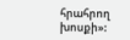հրահրող խոսքի»: